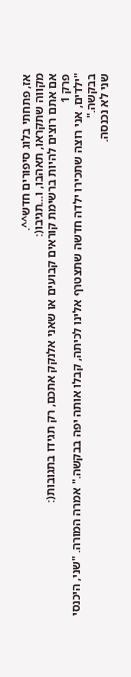אז, פתחתי בלוג סיפורים חדש^^.
מקווה שתקראו, תאהבו, ו...תגיבו(:
אם אתם רוצים להיות ברשימת קוראים קבועים או שאני אלנקק אתכם, רק תגידו בתגובות(:
פרק 1
"ילדים, אני רוצה שתכירו ילדה חדשה שתצטרף אלינו לכיתה, קבלו אותה יפה בבקשה." אמרה המורה. "שני, היכנסי בבקשה."
שני לא נכנסה.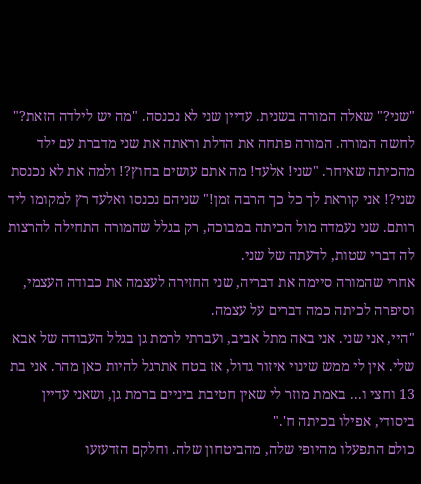"שני?" שאלה המורה בשנית. עדיין שני לא נכנסה. "מה יש לילדה הזאת?" לחשה המורה. המורה פתחה את הדלת וראתה את שני מדברת עם ילד מהכיתה שאיחר. "שני! אלעד! מה אתם עושים בחוץ?! ולמה את לא נכנסת שני?! אני קוראת לך כל כך הרבה זמן!" שניהם נכנסו ואלעד רץ למקומו ליד רותם. שני נעמדה מול הכיתה במבוכה, רק בגלל שהמורה התחילה להרצות לה דברי שטות, לדעתה של שני.
אחרי שהמורה סיימה את דבריה, שני החזירה לעצמה את כבודה העצמי, וסיפרה לכיתה כמה דברים על עצמה.
"היי, אני שני. אני באה מתל אביב, ועברתי לרמת גן בגלל העבודה של אבא שלי. אין לי ממש שינוי איזור גדול, אז בטח אתרגל להיות כאן מהר. אני בת 13 וחצי ו... באמת מוזר לי שאין חטיבת ביניים ברמת גן, ושאני עדיין ביסודי, אפילו בכיתה ח'."
כולם התפעלו מהיופי שלה, מהביטחון שלה. וחלקם הזדעזעו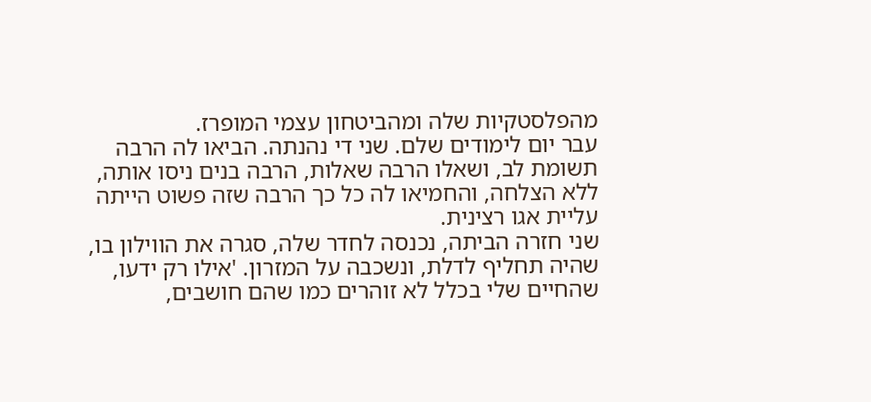מהפלסטקיות שלה ומהביטחון עצמי המופרז.
עבר יום לימודים שלם. שני די נהנתה. הביאו לה הרבה תשומת לב, ושאלו הרבה שאלות, הרבה בנים ניסו אותה, ללא הצלחה, והחמיאו לה כל כך הרבה שזה פשוט הייתה עליית אגו רצינית.
שני חזרה הביתה, נכנסה לחדר שלה, סגרה את הווילון בו, שהיה תחליף לדלת, ונשכבה על המזרון. 'אילו רק ידעו, שהחיים שלי בכלל לא זוהרים כמו שהם חושבים,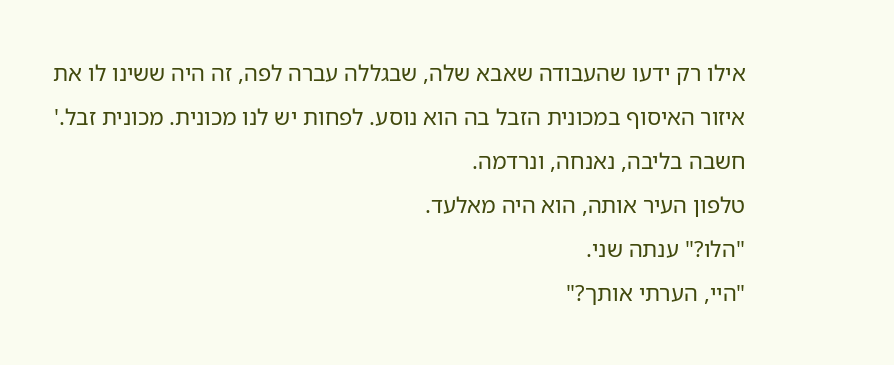אילו רק ידעו שהעבודה שאבא שלה, שבגללה עברה לפה, זה היה ששינו לו את איזור האיסוף במכונית הזבל בה הוא נוסע. לפחות יש לנו מכונית. מכונית זבל.' חשבה בליבה, נאנחה, ונרדמה.
טלפון העיר אותה, הוא היה מאלעד.
"הלו?" ענתה שני.
"היי, הערתי אותך?"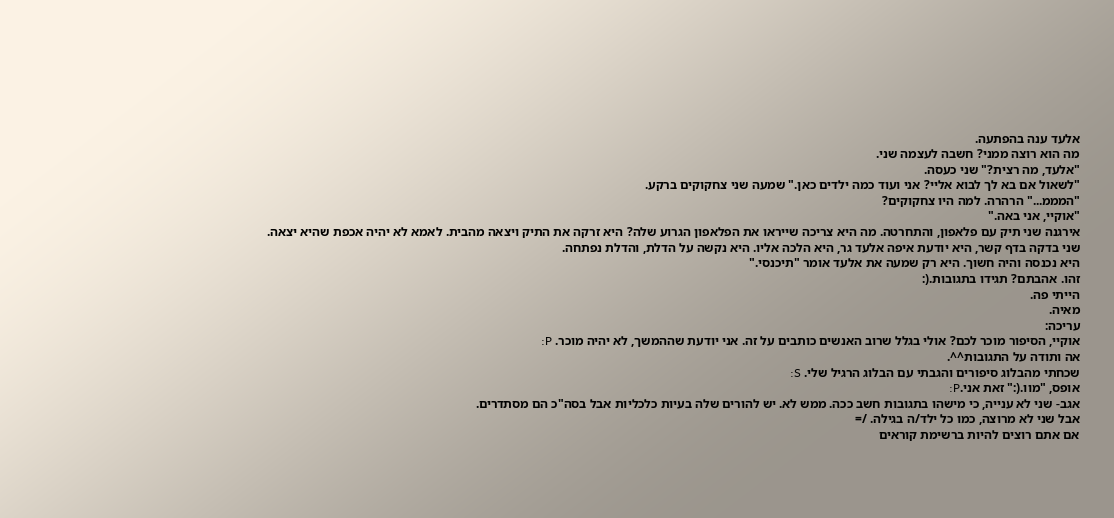אלעד ענה בהפתעה.
מה הוא רוצה ממני? חשבה לעצמה שני.
"אלעד, מה רצית?" שני כעסה.
"לשאול אם בא לך לבוא אליי? אני ועוד כמה ילדים כאן." שמעה שני צחקוקים ברקע.
"המממ..." הרהרה. למה היו צחקוקים?
"אוקיי, אני באה."
אירגנה שני תיק עם פלאפון, והתחרטה. מה היא צריכה שייראו את הפלאפון הגרוע שלה? היא זרקה את התיק ויצאה מהבית. לאמא לא יהיה אכפת שהיא יצאה.
שני בדקה בדף קשר, היא יודעת איפה אלעד גר, היא הלכה אליו. היא נקשה על הדלת, והדלת נפתחה.
היא נכנסה והיה חשוך. היא רק שמעה את אלעד אומר "תיכנסי."
זהו. אהבתם? תגידו בתגובות.(:
הייתי פה.
מאיה.
עריכה:
אוקיי, הסיפור מוכר לכם? אולי בגלל שרוב האנשים כותבים על זה. אני יודעת שההמשך, לא יהיה מוכר. P:
אה ותודה על התגובות^^.
שכחתי מהבלוג סיפורים והגבתי עם הבלוג הרגיל שלי. S:
אופס, "מוו.(:" זאת אני.P:
אגב- שני לא ענייה, כי מישהו בתגובות חשב ככה. ממש לא. יש להורים שלה בעיות כלכליות אבל בסה"כ הם מסתדרים.
אבל שני לא מרוצה, כמו כל ילד/ה בגילה. /=
אם אתם רוצים להיות ברשימת קוראים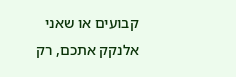קבועים או שאני אלנקק אתכם, רק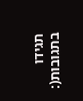תגידו בתגובות(: